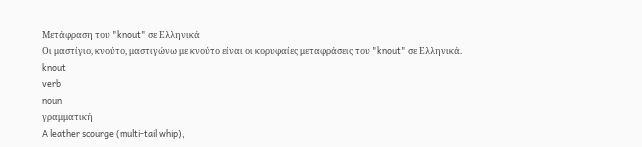Μετάφραση του "knout" σε Ελληνικά
Οι μαστίγιο, κνούτο, μαστιγώνω με κνούτο είναι οι κορυφαίες μεταφράσεις του "knout" σε Ελληνικά.
knout
verb
noun
γραμματική
A leather scourge (multi-tail whip),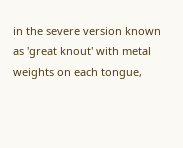in the severe version known as 'great knout' with metal weights on each tongue,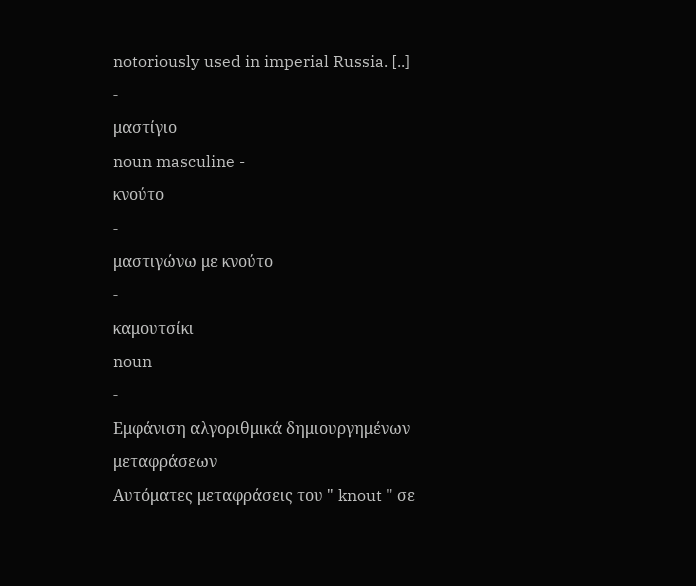notoriously used in imperial Russia. [..]
-
μαστίγιο
noun masculine -
κνούτο
-
μαστιγώνω με κνούτο
-
καμουτσίκι
noun
-
Εμφάνιση αλγοριθμικά δημιουργημένων μεταφράσεων
Αυτόματες μεταφράσεις του " knout " σε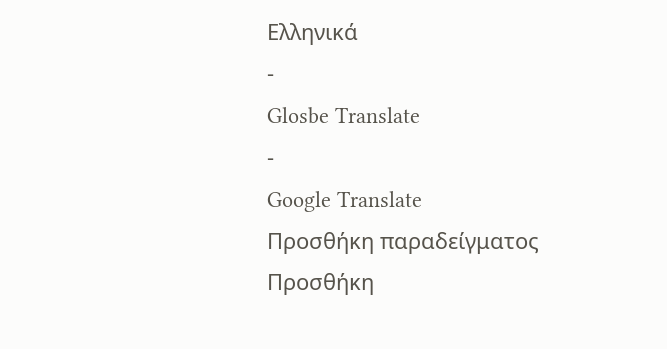Ελληνικά
-
Glosbe Translate
-
Google Translate
Προσθήκη παραδείγματος
Προσθήκη